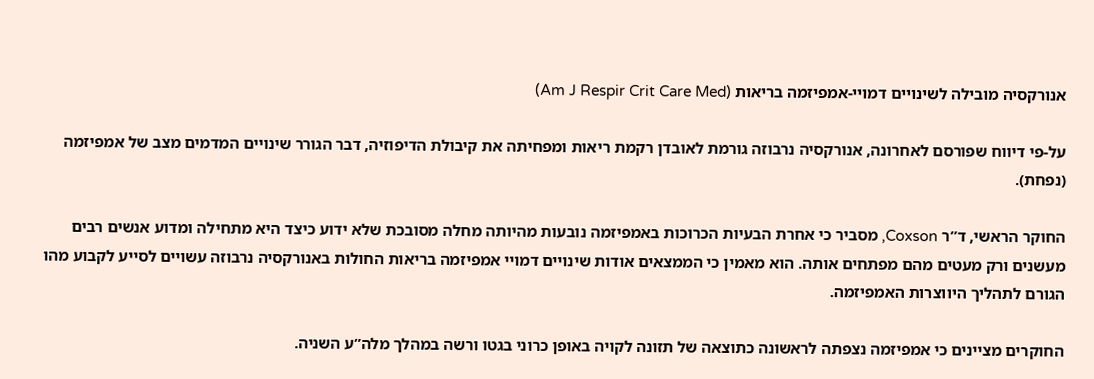אנורקסיה מובילה לשינויים דמויי-אמפיזמה בריאות (Am J Respir Crit Care Med)

על-פי דיווח שפורסם לאחרונה, אנורקסיה נרבוזה גורמת לאובדן רקמת ריאות ומפחיתה את קיבולת הדיפוזיה, דבר הגורר שינויים המדמים מצב של אמפיזמה (נפחת).

החוקר הראשי, ד”ר Coxson, מסביר כי אחרת הבעיות הכרוכות באמפיזמה נובעות מהיותה מחלה מסובכת שלא ידוע כיצד היא מתחילה ומדוע אנשים רבים מעשנים ורק מעטים מהם מפתחים אותה. הוא מאמין כי הממצאים אודות שינויים דמויי אמפיזמה בריאות החולות באנורקסיה נרבוזה עשויים לסייע לקבוע מהו הגורם לתהליך היווצרות האמפיזמה.

החוקרים מציינים כי אמפיזמה נצפתה לראשונה כתוצאה של תזונה לקויה באופן כרוני בגטו ורשה במהלך מלה”ע השניה.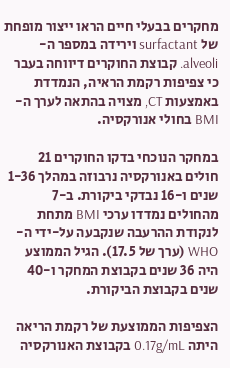מחקרים בבעלי חיים הראו ייצור מופחת של surfactant וירידה במספר ה-alveoli. קבוצת החוקרים דיווחה בעבר כי צפיפות רקמת הראיה, הנמדדת באמצעות CT, מצויה בהתאה לערך ה-BMI בחולי אנורקסיה.

במחקר הנוכחי בדקו החוקרים 21 חולים באנורקסיה נרבוזה במהלך 1-36 שנים ו-16 נבדקי ביקורת. ב-7 מהחולים נמדדו ערכי BMI מתחת לנקודת ההרעבה שנקבעה על-ידי ה-WHO (ערך של 17.5). הגיל הממוצע היה 36 שנים בקבוצת המחקר ו-40 שנים בקבוצת הביקורת.

הצפיפות הממוצעת של רקמת הריאה היתה 0.17g/mL בקבוצת האנורקסיה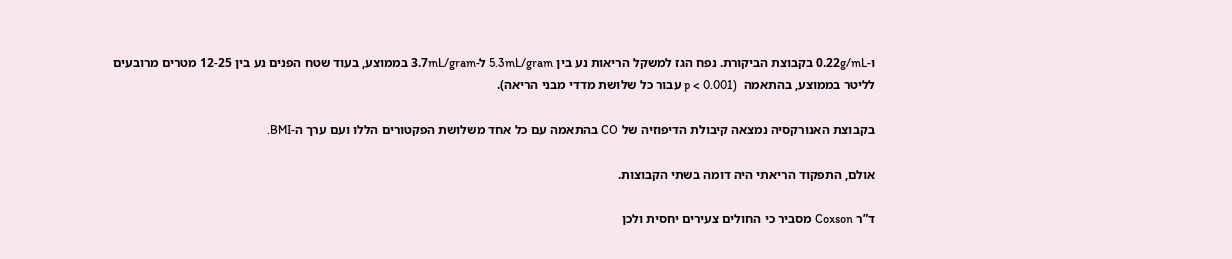ו-0.22g/mL בקבוצת הביקורת. נפח הגז למשקל הריאות נע בין 5.3mL/gram ל-3.7mL/gram בממוצע, בעוד שטח הפנים נע בין 12-25 מטרים מרובעים לליטר בממוצע, בהתאמה  (p < 0.001 עבור כל שלושת מדדי מבני הריאה).

בקבוצת האנורקסיה נמצאה קיבולת הדיפוזיה של CO בהתאמה עם כל אחד משלושת הפקטורים הללו ועם ערך ה-BMI.

אולם, התפקוד הריאתי היה דומה בשתי הקבוצות.

ד”ר Coxson מסביר כי החולים צעירים יחסית ולכן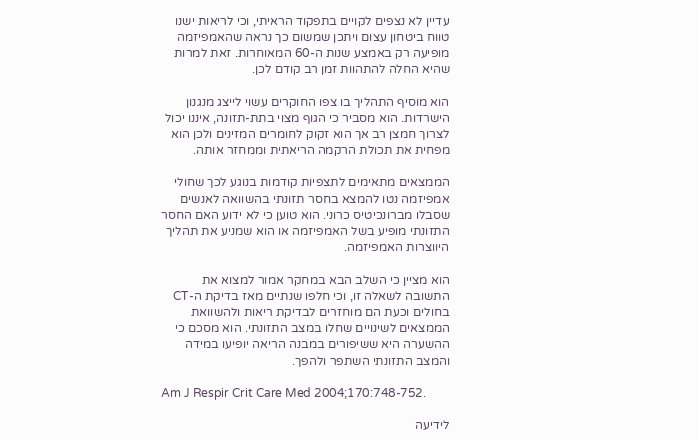עדיין לא נצפים לקויים בתפקוד הראיתי, וכי לריאות ישנו טווח ביטחון עצום ויתכן שמשום כך נראה שהאמפיזמה מופיעה רק באמצע שנות ה-60 המאוחרות. זאת למרות שהיא החלה להתהוות זמן רב קודם לכן.

הוא מוסיף התהליך בו צפו החוקרים עשוי לייצג מנגנון הישרדות. הוא מסביר כי הגוף מצוי בתת-תזונה, איננו יכול לצרוך חמצן רב אך הוא זקוק לחומרים המזינים ולכן הוא מפחית את תכולת הרקמה הריאתית וממחזר אותה.

הממצאים מתאימים לתצפיות קודמות בנוגע לכך שחולי אמפיזמה נטו להמצא בחסר תזונתי בהשוואה לאנשים שסבלו מברונכיטיס כרוני. הוא טוען כי לא ידוע האם החסר התזונתי מופיע בשל האמפיזמה או הוא שמניע את תהליך היווצרות האמפיזמה.

הוא מציין כי השלב הבא במחקר אמור למצוא את התשובה לשאלה זו, וכי חלפו שנתיים מאז בדיקת ה-CT בחולים וכעת הם מוחזרים לבדיקת ריאות ולהשוואת הממצאים לשינויים שחלו במצב התזונתי. הוא מסכם כי ההשערה היא ששיפורים במבנה הריאה יופיעו במידה והמצב התזונתי השתפר ולהפך.

Am J Respir Crit Care Med 2004;170:748-752.

לידיעה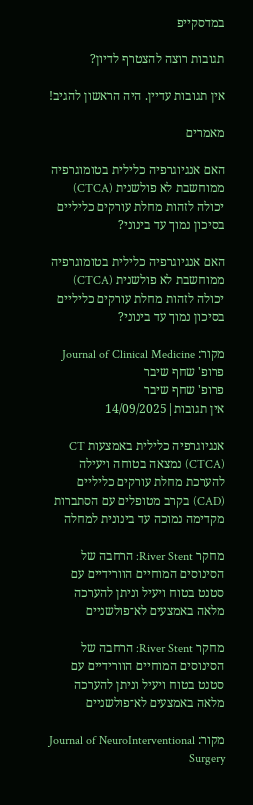במדסקייפ

תגובות רוצה להצטרף לדיון?

אין תגובות עדיין. היה הראשון להגיב!

מאמרים

האם אנגיוגרפיה כלילית בטומוגרפיה ממוחשבת לא פולשנית (CTCA) יכולה לזהות מחלת עורקים כליליים בסיכון נמוך עד בינוני?

האם אנגיוגרפיה כלילית בטומוגרפיה ממוחשבת לא פולשנית (CTCA) יכולה לזהות מחלת עורקים כליליים בסיכון נמוך עד בינוני?

מקור: Journal of Clinical Medicine
פרופ' שחף שיבר
פרופ' שחף שיבר
אין תגובות|14/09/2025

אנגיוגרפיה כלילית באמצעות CT (CTCA) נמצאה בטוחה ויעילה להערכת מחלת עורקים כליליים (CAD) בקרב מטופלים עם הסתברות מקדימה נמוכה עד בינונית למחלה

מחקר River Stent: הרחבה של הסינוסים המוחיים הוורידיים עם סטנט בטוח ויעיל וניתן להערכה מלאה באמצעים לא־פולשניים

מחקר River Stent: הרחבה של הסינוסים המוחיים הוורידיים עם סטנט בטוח ויעיל וניתן להערכה מלאה באמצעים לא־פולשניים

מקור: Journal of NeuroInterventional Surgery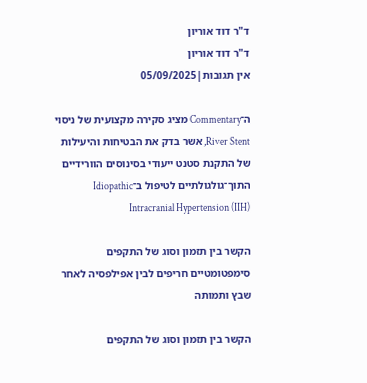ד"ר דוד אוריון
ד"ר דוד אוריון
אין תגובות|05/09/2025

ה־Commentary מציג סקירה מקצועית של ניסוי River Stent, אשר בדק את הבטיחות והיעילות של התקנת סטנט ייעודי בסינוסים הוורידיים התוך־גולגולתיים לטיפול ב־Idiopathic Intracranial Hypertension (IIH)

הקשר בין תזמון וסוג של התקפים סימפטומטיים חריפים לבין אפילפסיה לאחר שבץ ותמותה

הקשר בין תזמון וסוג של התקפים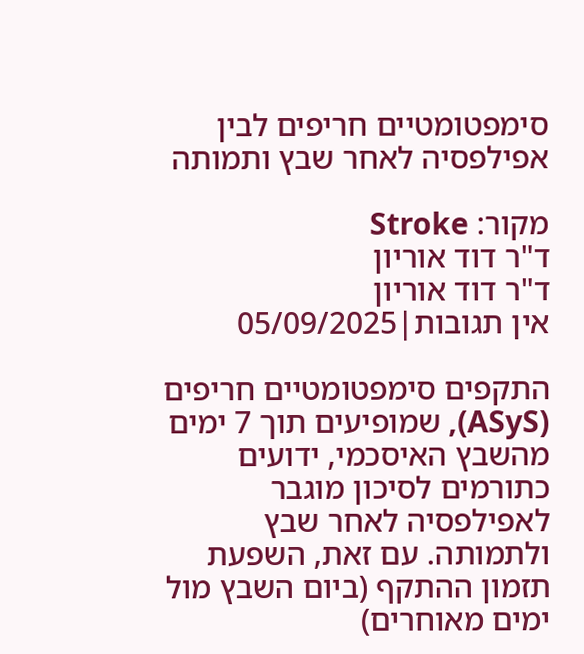סימפטומטיים חריפים לבין אפילפסיה לאחר שבץ ותמותה

מקור: Stroke
ד"ר דוד אוריון
ד"ר דוד אוריון
אין תגובות|05/09/2025

התקפים סימפטומטיים חריפים (ASyS), שמופיעים תוך 7 ימים מהשבץ האיסכמי, ידועים כתורמים לסיכון מוגבר לאפילפסיה לאחר שבץ ולתמותה. עם זאת, השפעת תזמון ההתקף (ביום השבץ מול ימים מאוחרים)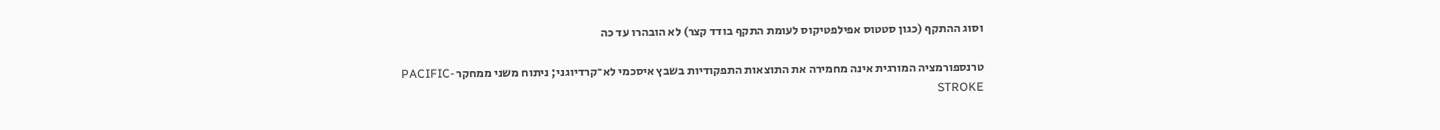וסוג ההתקף (כגון סטטוס אפילפטיקוס לעומת התקף בודד קצר) לא הובהרו עד כה

טרנספורמציה המורגית אינה מחמירה את התוצאות התפקודיות בשבץ איסכמי לא־קרדיוגני; ניתוח משני ממחקר PACIFIC-STROKE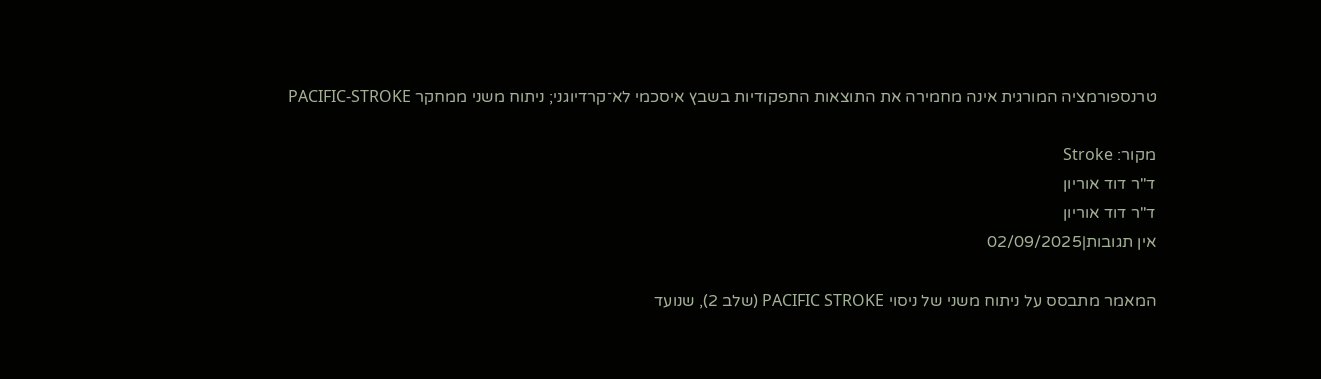טרנספורמציה המורגית אינה מחמירה את התוצאות התפקודיות בשבץ איסכמי לא־קרדיוגני; ניתוח משני ממחקר PACIFIC-STROKE

מקור: Stroke
ד"ר דוד אוריון
ד"ר דוד אוריון
אין תגובות|02/09/2025

המאמר מתבסס על ניתוח משני של ניסוי PACIFIC STROKE (שלב 2), שנועד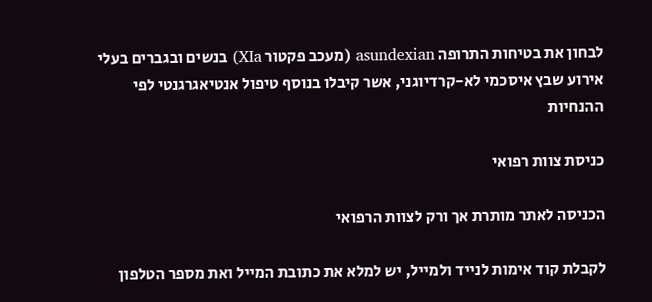לבחון את בטיחות התרופה asundexian (מעכב פקטור XIa) בנשים ובגברים בעלי אירוע שבץ איסכמי לא-קרדיוגני, אשר קיבלו בנוסף טיפול אנטיאגרגנטי לפי ההנחיות

כניסת צוות רפואי

הכניסה לאתר מותרת אך ורק לצוות הרפואי

לקבלת קוד אימות לנייד ולמייל, יש למלא את כתובת המייל ואת מספר הטלפון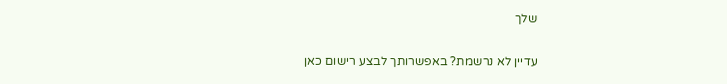שלך

עדיין לא נרשמת? באפשרותך לבצע רישום כאן